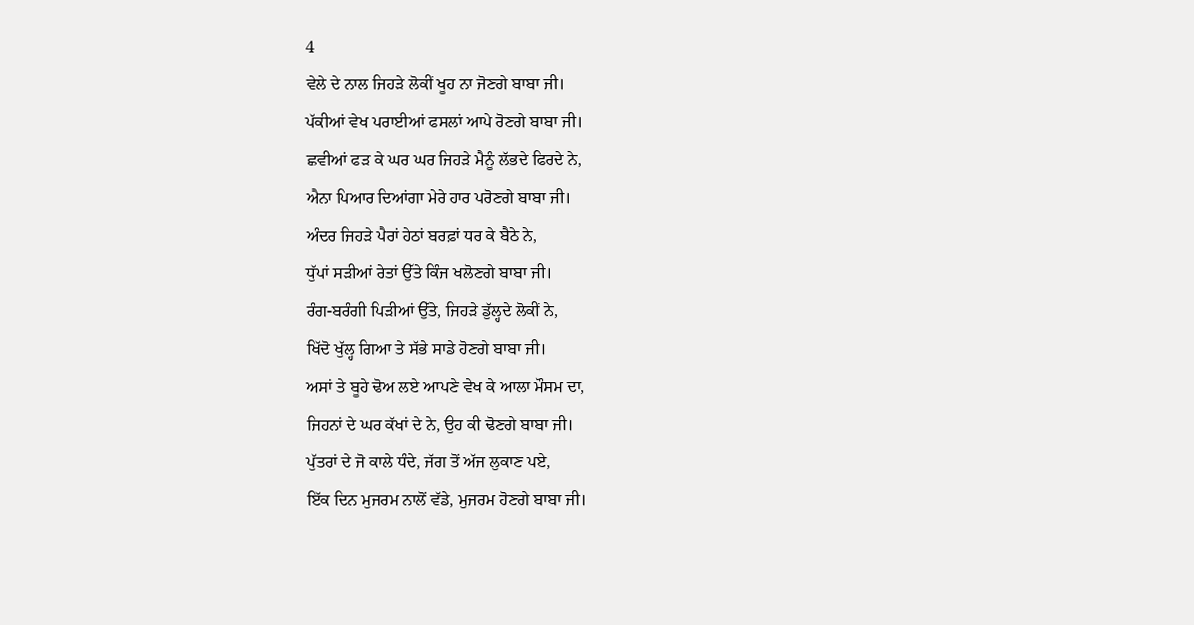4
ਵੇਲੇ ਦੇ ਨਾਲ ਜਿਹੜੇ ਲੋਕੀਂ ਖੂਹ ਨਾ ਜੋਣਗੇ ਬਾਬਾ ਜੀ।
ਪੱਕੀਆਂ ਵੇਖ ਪਰਾਈਆਂ ਫਸਲਾਂ ਆਪੇ ਰੋਣਗੇ ਬਾਬਾ ਜੀ।
ਛਵੀਆਂ ਫੜ ਕੇ ਘਰ ਘਰ ਜਿਹੜੇ ਮੈਨੂੰ ਲੱਭਦੇ ਫਿਰਦੇ ਨੇ,
ਐਨਾ ਪਿਆਰ ਦਿਆਂਗਾ ਮੇਰੇ ਹਾਰ ਪਰੋਣਗੇ ਬਾਬਾ ਜੀ।
ਅੰਦਰ ਜਿਹੜੇ ਪੈਰਾਂ ਹੇਠਾਂ ਬਰਫ਼ਾਂ ਧਰ ਕੇ ਬੈਠੇ ਨੇ,
ਧੁੱਪਾਂ ਸੜੀਆਂ ਰੇਤਾਂ ਉੱਤੇ ਕਿੰਜ ਖਲੋਣਗੇ ਬਾਬਾ ਜੀ।
ਰੰਗ-ਬਰੰਗੀ ਪਿੜੀਆਂ ਉੱਤੇ, ਜਿਹੜੇ ਡੁੱਲ੍ਹਦੇ ਲੋਕੀਂ ਨੇ,
ਖਿੱਦੋ ਖੁੱਲ੍ਹ ਗਿਆ ਤੇ ਸੱਭੇ ਸਾਡੇ ਹੋਣਗੇ ਬਾਬਾ ਜੀ।
ਅਸਾਂ ਤੇ ਬੂਹੇ ਢੋਅ ਲਏ ਆਪਣੇ ਵੇਖ ਕੇ ਆਲਾ ਮੌਸਮ ਦਾ,
ਜਿਹਨਾਂ ਦੇ ਘਰ ਕੱਖਾਂ ਦੇ ਨੇ, ਉਹ ਕੀ ਢੋਣਗੇ ਬਾਬਾ ਜੀ।
ਪੁੱਤਰਾਂ ਦੇ ਜੋ ਕਾਲੇ ਧੰਦੇ, ਜੱਗ ਤੋਂ ਅੱਜ ਲੁਕਾਣ ਪਏ,
ਇੱਕ ਦਿਨ ਮੁਜਰਮ ਨਾਲੋਂ ਵੱਡੇ, ਮੁਜਰਮ ਹੋਣਗੇ ਬਾਬਾ ਜੀ।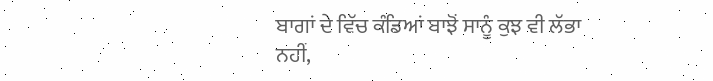ਬਾਗਾਂ ਦੇ ਵਿੱਚ ਕੰਡਿਆਂ ਬਾਝੋਂ ਸਾਨੂੰ ਕੁਝ ਵੀ ਲੱਭਾ ਨਹੀਂ,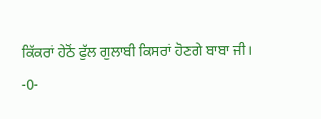ਕਿੱਕਰਾਂ ਹੇਠੋਂ ਫੁੱਲ ਗੁਲਾਬੀ ਕਿਸਰਾਂ ਹੋਣਗੇ ਬਾਬਾ ਜੀ।
-0-